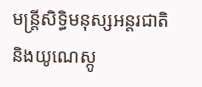មន្ត្រីសិទ្ធិមនុស្សអន្តរជាតិនិងយូណេស្កូ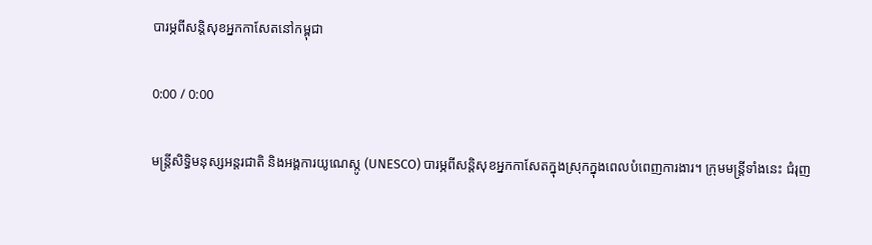បារម្ភពីសន្តិសុខអ្នកកាសែតនៅកម្ពុជា

0:00 / 0:00

មន្ត្រីសិទ្ធិមនុស្សអន្តរជាតិ និងអង្គការយូណេស្កូ (UNESCO) បារម្ភពីសន្តិសុខអ្នកកាសែតក្នុងស្រុកក្នុងពេលបំពេញការងារ។ ក្រុមមន្ត្រីទាំងនេះ ជំរុញ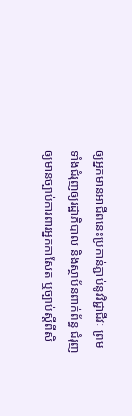ឲ្យអ្នកមានអាជីពនេះប្រកាន់ភ្ជាប់នូវវិជ្ជាជីវៈ ព្រមទាំងជំរុញឲ្យរដ្ឋាភិបាល និងស្ថាប័នពាក់ព័ន្ធ ជំរុញឲ្យមានច្បាប់ការពារអ្នកកាសែត ឬច្បាប់ស្ដីពីសិ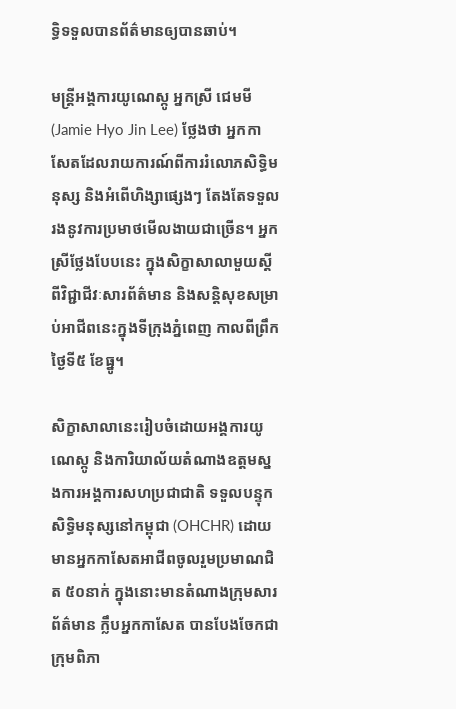ទ្ធិទទួលបានព័ត៌មានឲ្យបានឆាប់។

មន្ត្រីអង្គការយូណេស្កូ អ្នកស្រី ជេមមី (Jamie Hyo Jin Lee) ថ្លែងថា អ្នកកាសែតដែលរាយការណ៍ពីការរំលោភសិទ្ធិមនុស្ស និងអំពើហិង្សាផ្សេងៗ តែងតែទទួលរងនូវការប្រមាថមើលងាយជាច្រើន។ អ្នកស្រីថ្លែងបែបនេះ ក្នុងសិក្ខាសាលាមួយស្ដីពីវិជ្ជាជីវៈសារព័ត៌មាន និងសន្តិសុខសម្រាប់អាជីពនេះក្នុងទីក្រុងភ្នំពេញ កាលពីព្រឹកថ្ងៃទី៥ ខែធ្នូ។

សិក្ខាសាលានេះរៀបចំដោយអង្គការយូណេស្កូ និងការិយាល័យតំណាងឧត្ដមស្នងការអង្គការសហប្រជាជាតិ ទទួលបន្ទុកសិទ្ធិមនុស្សនៅកម្ពុជា (OHCHR) ដោយមានអ្នកកាសែតអាជីពចូលរួមប្រមាណជិត ៥០នាក់ ក្នុងនោះមានតំណាងក្រុមសារព័ត៌មាន ក្លឹបអ្នកកាសែត បានបែងចែកជាក្រុមពិភា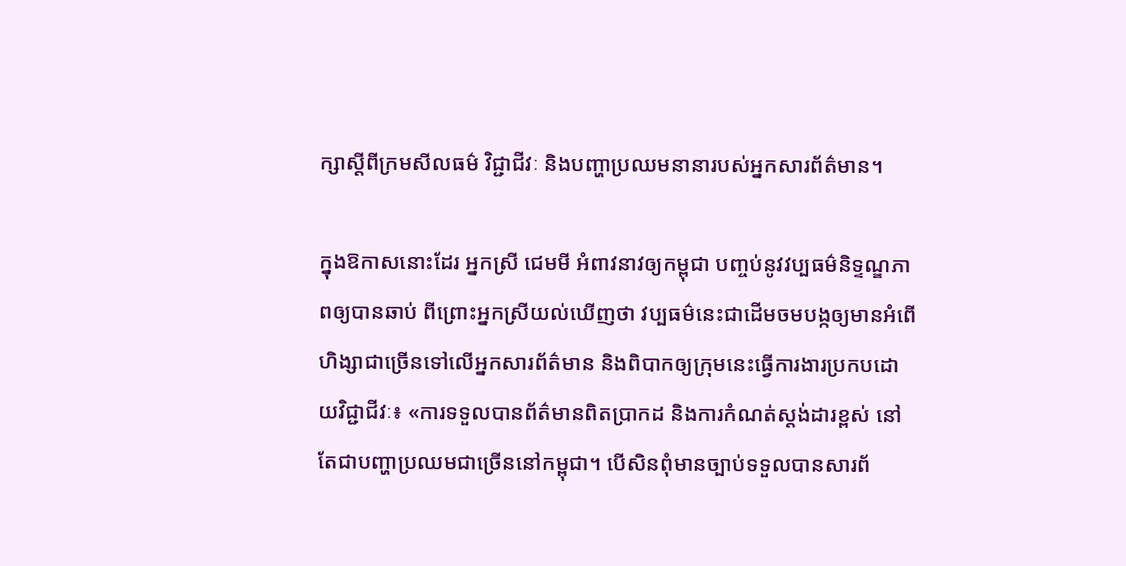ក្សាស្ដីពីក្រមសីលធម៌ វិជ្ជាជីវៈ និងបញ្ហាប្រឈមនានារបស់អ្នកសារព័ត៌មាន។

ក្នុងឱកាសនោះដែរ អ្នកស្រី ជេមមី អំពាវនាវឲ្យកម្ពុជា បញ្ចប់នូវវប្បធម៌និទ្ទណ្ឌភាពឲ្យបានឆាប់ ពីព្រោះអ្នកស្រីយល់ឃើញថា វប្បធម៌នេះជាដើមចមបង្កឲ្យមានអំពើហិង្សាជាច្រើនទៅលើអ្នកសារព័ត៌មាន និងពិបាកឲ្យក្រុមនេះធ្វើការងារប្រកបដោយវិជ្ជាជីវៈ៖ «ការទទួលបានព័ត៌មានពិតប្រាកដ និងការកំណត់ស្តង់ដារខ្ពស់ នៅតែជាបញ្ហាប្រឈមជាច្រើននៅកម្ពុជា។ បើសិនពុំមានច្បាប់ទទួលបានសារព័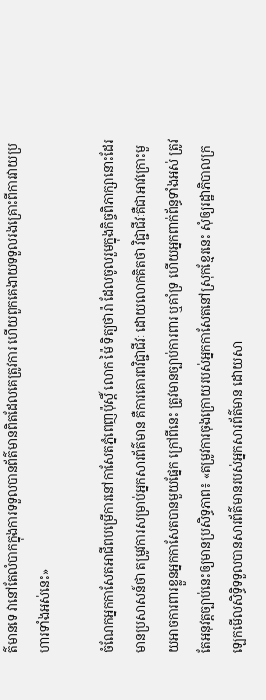ត៌មានទេ វានៅតែលំបាកក្នុងការទទួលបានព័ត៌មានពិតដែលគេត្រូវការ ហើយពួកគេងាយទទួលរងគ្រោះពីការវាយប្រហារទាំងអស់នេះ»

ចំណែកអ្នកកាសែតអាជីពបម្រើការនៅកាសែតភ្នំពេញប៉ុស្តិ៍ លោក ម៉ៃ ទិត្យថារ៉ា ដែលចូលរួមក្នុងកិច្ចពិភាក្សានោះដែរមានប្រសាសន៍ថា តម្រូវការសម្រាប់អ្នកសារព័ត៌មាន គឺការគោរពវិជ្ជាជីវៈ ដោយលោកគិតថា វិជ្ជាជីវៈគឺជាអាវក្រោះមួយអាចការពារខ្លួនអ្នកកាសែតបានមួយផ្នែក ក្រៅពីនេះ ត្រូវមានច្បាប់ការពារ ឬគាំទ្រ ហើយអ្នកពាក់ព័ន្ធទាំងអស់ ត្រូវតែអនុវត្តច្បាប់នេះឲ្យមានប្រសិទ្ធភាព៖ «តម្រូវការចុងក្រោយរបស់អ្នកកាសែតនៅស្រុកខ្មែរនេះ សុំឲ្យរដ្ឋាភិបាលក្រឡេកមើលសិទ្ធិទទួលបានសារព័ត៌មានរបស់អ្នកសារព័ត៌មាន ដោយសា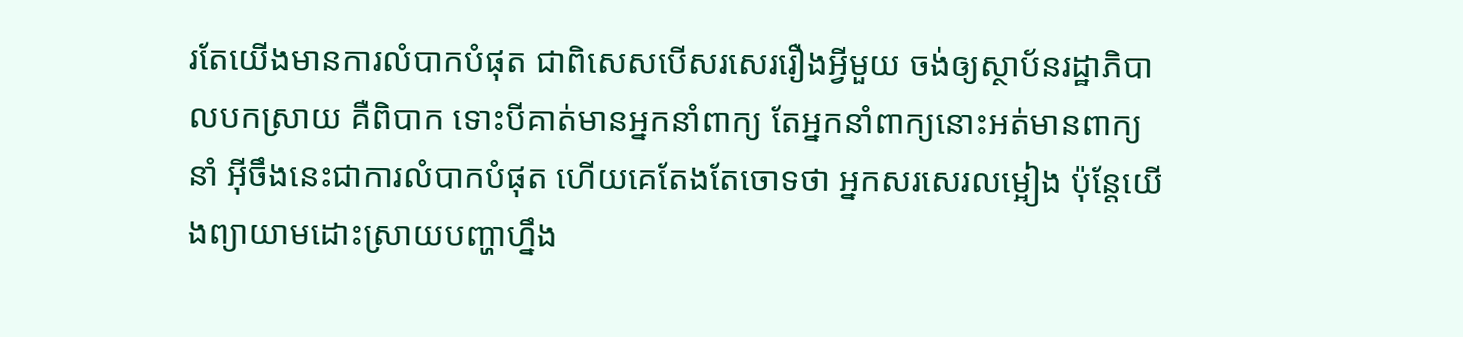រតែយើងមានការលំបាកបំផុត ជាពិសេសបើសរសេររឿងអ្វីមួយ ចង់ឲ្យស្ថាប័នរដ្ឋាភិបាលបកស្រាយ គឺពិបាក ទោះបីគាត់មានអ្នកនាំពាក្យ តែអ្នកនាំពាក្យនោះអត់មានពាក្យនាំ អ៊ីចឹងនេះជាការលំបាកបំផុត ហើយគេតែងតែចោទថា អ្នកសរសេរលម្អៀង ប៉ុន្តែយើងព្យាយាមដោះស្រាយបញ្ហាហ្នឹង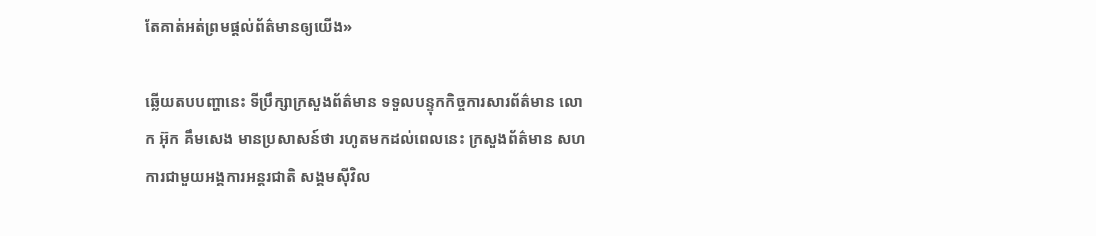តែគាត់អត់ព្រមផ្តល់ព័ត៌មានឲ្យយើង»

ឆ្លើយតបបញ្ហានេះ ទីប្រឹក្សាក្រសួងព័ត៌មាន ទទួលបន្ទុកកិច្ចការសារព័ត៌មាន លោក អ៊ុក គឹមសេង មានប្រសាសន៍ថា រហូតមកដល់ពេលនេះ ក្រសួងព័ត៌មាន សហការជាមួយអង្គការអន្តរជាតិ សង្គមស៊ីវិល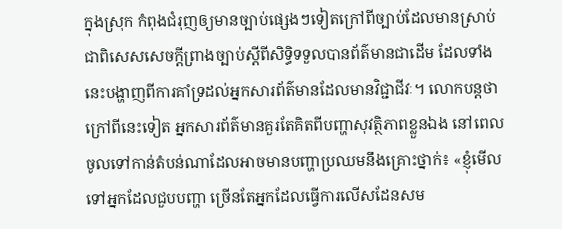ក្នុងស្រុក កំពុងជំរុញឲ្យមានច្បាប់ផ្សេងៗទៀតក្រៅពីច្បាប់ដែលមានស្រាប់ ជាពិសេសសេចក្តីព្រាងច្បាប់ស្ដីពីសិទ្ធិទទួលបានព័ត៌មានជាដើម ដែលទាំងនេះបង្ហាញពីការគាំទ្រដល់អ្នកសារព័ត៌មានដែលមានវិជ្ជាជីវៈ។ លោកបន្តថា ក្រៅពីនេះទៀត អ្នកសារព័ត៌មានគួរតែគិតពីបញ្ហាសុវត្ថិភាពខ្លួនឯង នៅពេលចូលទៅកាន់តំបន់ណាដែលអាចមានបញ្ហាប្រឈមនឹងគ្រោះថ្នាក់៖ «ខ្ញុំមើលទៅអ្នកដែលជួបបញ្ហា ច្រើនតែអ្នកដែលធ្វើការលើសដែនសម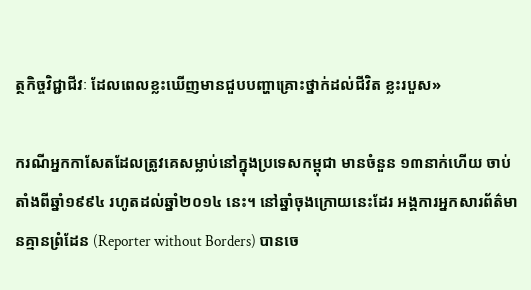ត្ថកិច្ចវិជ្ជាជីវៈ ដែលពេលខ្លះឃើញមានជួបបញ្ហាគ្រោះថ្នាក់ដល់ជីវិត ខ្លះរបួស»

ករណីអ្នកកាសែតដែលត្រូវគេសម្លាប់នៅក្នុងប្រទេសកម្ពុជា មានចំនួន ១៣នាក់ហើយ ចាប់តាំងពីឆ្នាំ១៩៩៤ រហូតដល់ឆ្នាំ២០១៤ នេះ។ នៅឆ្នាំចុងក្រោយនេះដែរ អង្គការអ្នកសារព័ត៌មានគ្មានព្រំដែន (Reporter without Borders) បានចេ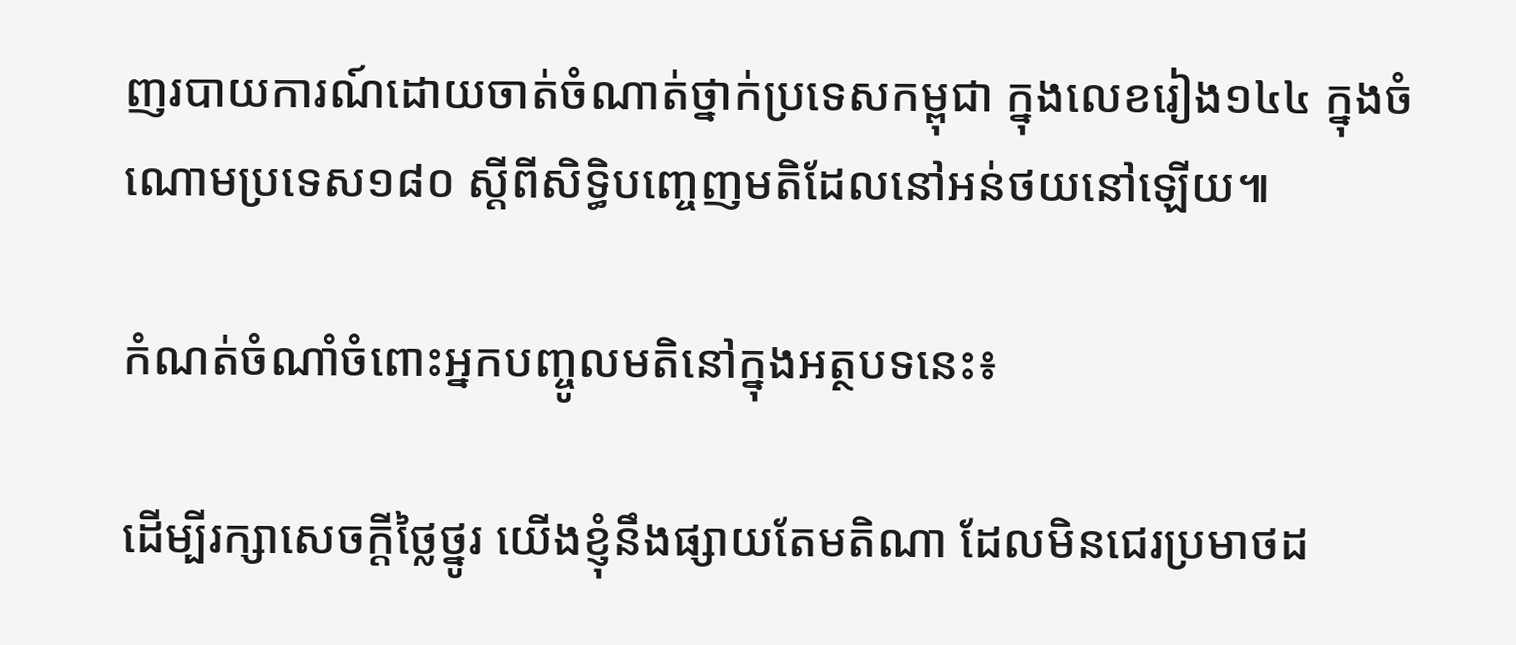ញរបាយការណ៍ដោយចាត់ចំណាត់ថ្នាក់ប្រទេសកម្ពុជា ក្នុងលេខរៀង១៤៤ ក្នុងចំណោមប្រទេស១៨០ ស្ដីពីសិទ្ធិបញ្ចេញមតិដែលនៅអន់ថយនៅឡើយ៕

កំណត់ចំណាំចំពោះអ្នកបញ្ចូលមតិនៅក្នុងអត្ថបទនេះ៖

ដើម្បីរក្សាសេចក្ដីថ្លៃថ្នូរ យើងខ្ញុំនឹងផ្សាយតែមតិណា ដែលមិនជេរប្រមាថដ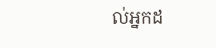ល់អ្នកដ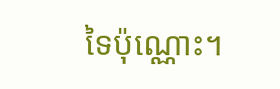ទៃប៉ុណ្ណោះ។